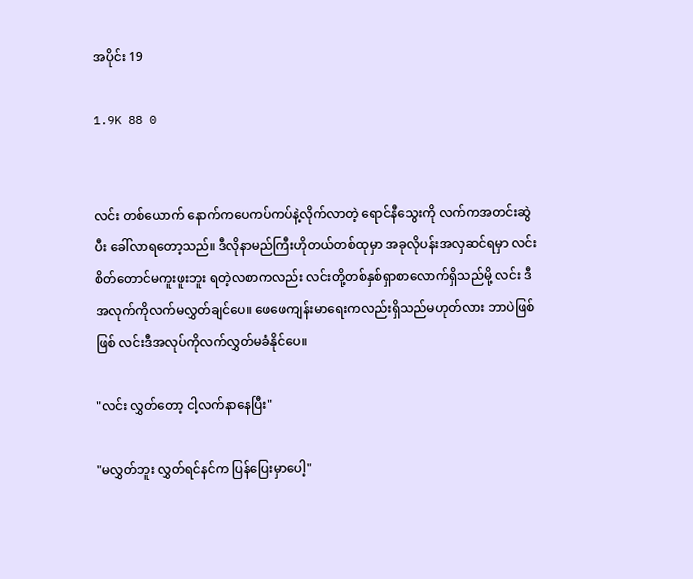အပိုင်း 19

1.9K 88 0


လင်း တစ်ယောက် နောက်ကပေကပ်ကပ်နဲ့လိုက်လာတဲ့ ရောင်နီသွေးကို လက်ကအတင်းဆွဲပီး ခေါ်လာရတော့သည်။ ဒီလိုနာမည်ကြီးဟိုတယ်တစ်ထုမှာ အခုလိုပန်းအလှဆင်ရမှာ လင်း စိတ်တောင်မကူးဖူးဘူး ရတဲ့လစာကလည်း လင်းတို့တစ်နှစ်ရှာစာလောက်ရှိသည်မို့ လင်း ဒီအလုက်ကိုလက်မလွှတ်ချင်ပေ။ ဖေဖေကျန်းမာရေးကလည်းရှိသည်မဟုတ်လား ဘာပဲဖြစ်ဖြစ် လင်းဒီအလုပ်ကိုလက်လွှတ်မခံနိုင်ပေ။

"လင်း လွှတ်တော့ ငါ့လက်နာနေပြီး"

"မလွှတ်ဘူး လွှတ်ရင်နင်က ပြန်ပြေးမှာပေါ့"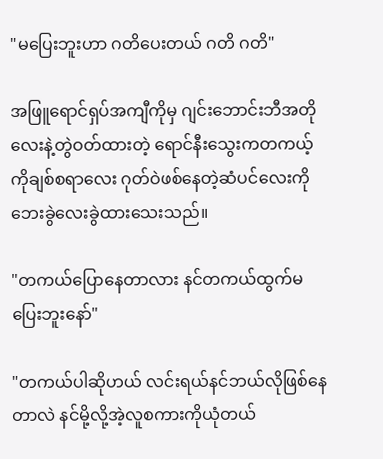"မပြေးဘူးဟာ ဂတိပေးတယ် ဂတိ ဂတိ"

အဖြူရောင်ရှပ်အကျီကိုမှ ဂျင်းဘောင်းဘီအတိုလေးနဲ့တွဲဝတ်ထားတဲ့ ရောင်နီးသွေးကတကယ့်ကိုချစ်စရာလေး ဂုတ်ဝဲဖစ်နေတဲ့ဆံပင်လေးကိုဘေးခွဲလေးခွဲထားသေးသည်။

"တကယ်ပြောနေတာလား နင်တကယ်ထွက်မပြေးဘူးနော်"

"တကယ်ပါဆိုဟယ် လင်းရယ်နင်ဘယ်လိုဖြစ်နေတာလဲ နင်မို့လို့အဲ့လူစကားကိုယုံတယ်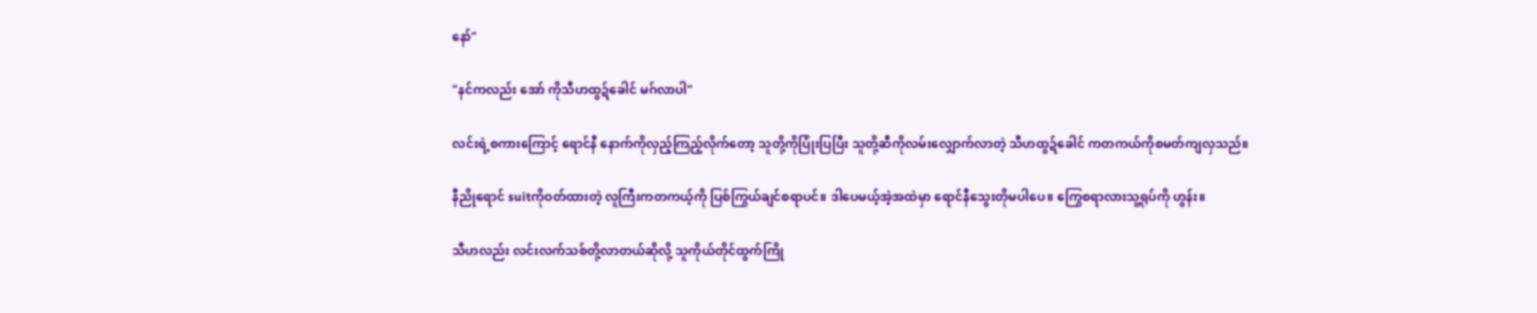နော်"

"နင်ကလည်း အော် ကိုသီဟထွဍ်ခေါင် မဂ်လာပါ"

လင်းရဲ့စကားကြောင့် ရောင်နီ နောက်ကိုလှည့်ကြည့်လိုက်တော့ သူတို့ကိုပြုံးပြပြီး သူတို့ဆီကိုလမ်းလျှောက်လာတဲ့ သီဟထွဍ်ခေါင် ကတကယ်ကိုစမတ်ကျလှသည်။

နီညိုရောင် suitကိုဝတ်ထားတဲ့ လူကြီးကတကယ့်ကို ပြစ်ကြွယ်ချင်စရာပင်။ ဒါပေမယ့်အဲ့အထဲမှာ ရောင်နီသွေးတိုမပါပေ။ ကြွေစရာလားသူ့ရုပ်ကို ဟွန်း။

သီဟလည်း လင်းလက်သစ်တို့လာတယ်ဆိုလို့ သူကိုယ်တိုင်ထွက်ကြို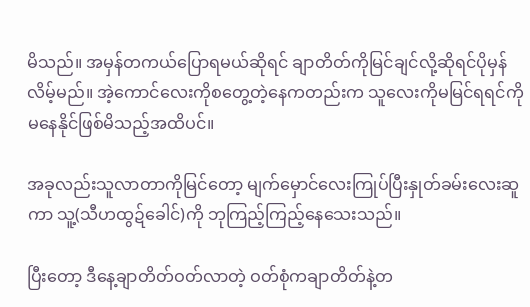မိသည်။ အမှန်တကယ်ပြောရမယ်ဆိုရင် ချာတိတ်ကိုမြင်ချင်လို့ဆိုရင်ပိုမှန်လိမ့်မည်။ အဲ့ကောင်လေးကိုစတွေ့တဲ့နေကတည်းက သူလေးကိုမမြင်ရရင်ကိုမနေနိုင်ဖြစ်မိသည့်အထိပင်။

အခုလည်းသူလာတာကိုမြင်တော့ မျက်မှောင်လေးကြုပ်ပြီးနှုတ်ခမ်းလေးဆူကာ သူ့(သီဟထွဍ်ခေါင်)ကို ဘုကြည့်ကြည့်နေသေးသည်။

ပြီးတော့ ဒီနေ့ချာတိတ်ဝတ်လာတဲ့ ဝတ်စုံကချာတိတ်နဲ့တ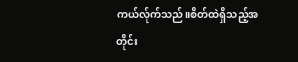ကယ်လ်ုက်သည်။စိတ်ထဲရှိသည့်အတိုင်း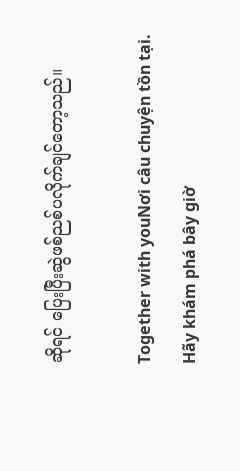ဆိုရင် ပြေးပြီးဆွဲဖစ်ညစ်ပလိုက်ချင်တော့သည်။

Together with youNơi câu chuyện tồn tại. Hãy khám phá bây giờ